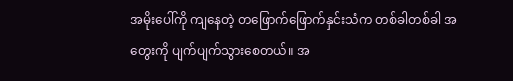အမိုးပေါ်ကို ကျနေတဲ့ တဖြောက်ဖြောက်နှင်းသံက တစ်ခါတစ်ခါ အတွေးကို ပျက်ပျက်သွားစေတယ်။ အ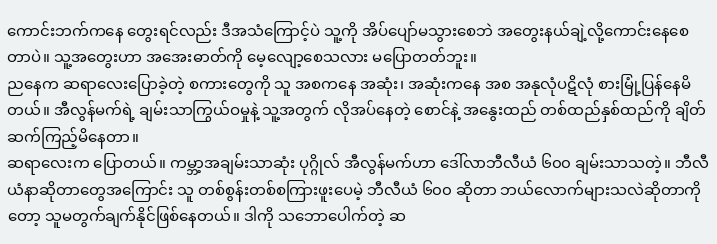ကောင်းဘက်ကနေ တွေးရင်လည်း ဒီအသံကြောင့်ပဲ သူ့ကို အိပ်ပျော်မသွားစေဘဲ အတွေးနယ်ချဲ့လို့ကောင်းနေစေတာပဲ။ သူ့အတွေးဟာ အအေးဓာတ်ကို မေ့လျော့စေသလား မပြောတတ်ဘူး။
ညနေက ဆရာလေးပြောခဲ့တဲ့ စကားတွေကို သူ အစကနေ အဆုံး၊ အဆုံးကနေ အစ အနုလုံပဋိလုံ စားမြုံ့ပြန်နေမိတယ်။ အီလွန်မက်ရဲ့ ချမ်းသာကြွယ်ဝမှုနဲ့ သူ့အတွက် လိုအပ်နေတဲ့ စောင်နဲ့ အနွေးထည် တစ်ထည်နှစ်ထည်ကို ချိတ်ဆက်ကြည့်မိနေတာ။
ဆရာလေးက ပြောတယ်။ ကမ္ဘာ့အချမ်းသာဆုံး ပုဂ္ဂိုလ် အီလွန်မက်ဟာ ဒေါ်လာဘီလီယံ ၆၀၀ ချမ်းသာသတဲ့။ ဘီလီယံနာဆိုတာတွေအကြောင်း သူ တစ်စွန်းတစ်စကြားဖူးပေမဲ့ ဘီလီယံ ၆၀၀ ဆိုတာ ဘယ်လောက်များသလဲဆိုတာကိုတော့ သူမတွက်ချက်နိုင်ဖြစ်နေတယ်။ ဒါကို သဘောပေါက်တဲ့ ဆ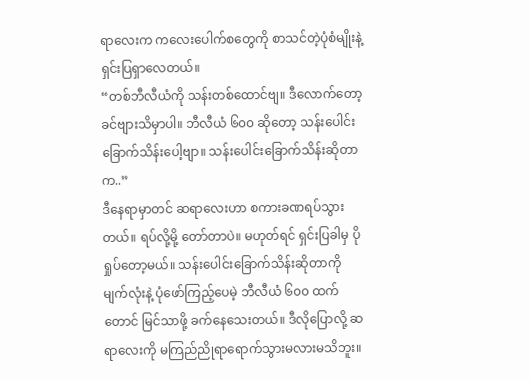ရာလေးက ကလေးပေါက်စတွေကို စာသင်တဲ့ပုံစံမျိုးနဲ့ ရှင်းပြရှာလေတယ်။
“တစ်ဘီလီယံကို သန်းတစ်ထောင်ဗျ။ ဒီလောက်တော့ ခင်ဗျားသိမှာပါ။ ဘီလီယံ ၆၀၀ ဆိုတော့ သန်းပေါင်း ခြောက်သိန်းပေါ့ဗျာ။ သန်းပေါင်းခြောက်သိန်းဆိုတာက..”
ဒီနေရာမှာတင် ဆရာလေးဟာ စကားခဏရပ်သွားတယ်။ ရပ်လို့မို့ တော်တာပဲ။ မဟုတ်ရင် ရှင်းပြခါမှ ပိုရှုပ်တော့မယ်။ သန်းပေါင်းခြောက်သိန်းဆိုတာကို မျက်လုံးနဲ့ ပုံဖော်ကြည့်ပေမဲ့ ဘီလီယံ ၆၀၀ ထက်တောင် မြင်သာဖို့ ခက်နေသေးတယ်။ ဒီလိုပြောလို့ ဆရာလေးကို မကြည်ညိုရာရောက်သွားမလားမသိဘူး။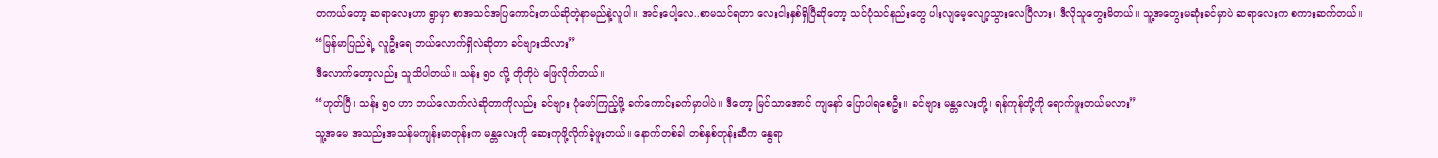တကယ်တော့ ဆရာလေးဟာ ရွာမှာ စာအသင်အပြကောင်းတယ်ဆိုတဲ့နာမည်နဲ့လူပါ။ အင်းပေါ့လေ..စာမသင်ရတာ လေးငါးနှစ်ရှိပြီဆိုတော့ သင်ပုံသင်နည်းတွေ ပါးလျမေ့လျော့သွားလေပြီလား၊ ဒီလိုသူတွေးမိတယ်။ သူ့အတွေးမဆုံးခင်မှာပဲ ဆရာလေးက စကားဆက်တယ်။
“မြန်မာပြည်ရဲ့ လူဦးရေ ဘယ်လောက်ရှိလဲဆိုတာ ခင်ဗျားသိလား”
ဒီလောက်တော့လည်း သူသိပါတယ်။ သန်း ၅၀ လို့ တိုတိုပဲ ဖြေလိုက်တယ်။
“ဟုတ်ပြီ၊ သန်း ၅၀ ဟာ ဘယ်လောက်လဲဆိုတာကိုလည်း ခင်ဗျား ပုံဖော်ကြည့်ဖို့ ခက်ကောင်းခက်မှာပါပဲ။ ဒီတော့ မြင်သာအောင် ကျနော် ပြောပါရစေဦး။ ခင်ဗျား မန္တလေးတို့၊ ရန်ကုန်တို့ကို ရောက်ဖူးတယ်မလား”
သူ့အမေ အသည်းအသန်မကျန်းမာတုန်းက မန္တလေးကို ဆေးကုဖို့လိုက်ခဲ့ဖူးတယ်။ နောက်တစ်ခါ တစ်နှစ်တုန်းဆီက နွေရာ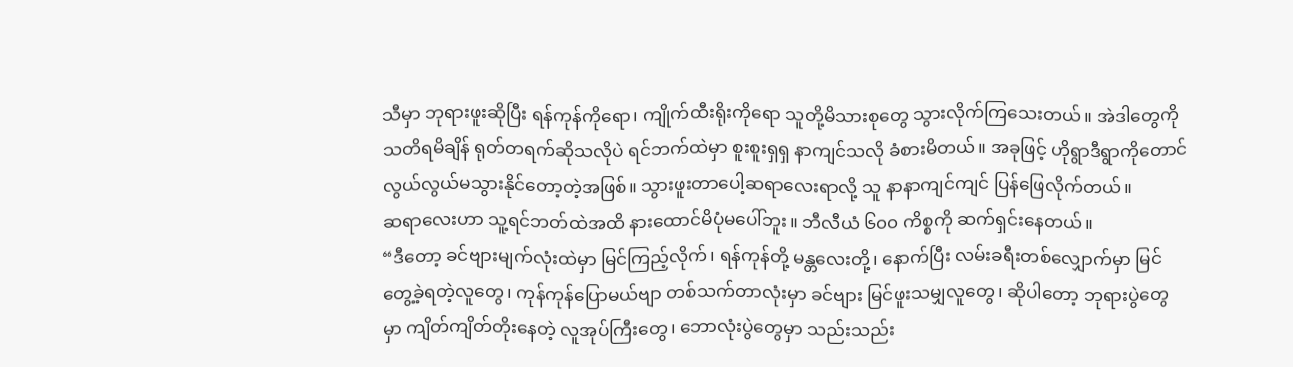သီမှာ ဘုရားဖူးဆိုပြီး ရန်ကုန်ကိုရော၊ ကျိုက်ထီးရိုးကိုရော သူတို့မိသားစုတွေ သွားလိုက်ကြသေးတယ်။ အဲဒါတွေကို သတိရမိချိန် ရုတ်တရက်ဆိုသလိုပဲ ရင်ဘက်ထဲမှာ စူးစူးရှရှ နာကျင်သလို ခံစားမိတယ်။ အခုဖြင့် ဟိုရွာဒီရွာကိုတောင် လွယ်လွယ်မသွားနိုင်တော့တဲ့အဖြစ်။ သွားဖူးတာပေါ့ဆရာလေးရာလို့ သူ နာနာကျင်ကျင် ပြန်ဖြေလိုက်တယ်။
ဆရာလေးဟာ သူ့ရင်ဘတ်ထဲအထိ နားထောင်မိပုံမပေါ်ဘူး။ ဘီလီယံ ၆၀၀ ကိစ္စကို ဆက်ရှင်းနေတယ်။
“ဒီတော့ ခင်ဗျားမျက်လုံးထဲမှာ မြင်ကြည့်လိုက်၊ ရန်ကုန်တို့ မန္တလေးတို့၊ နောက်ပြီး လမ်းခရီးတစ်လျှောက်မှာ မြင်တွေ့ခဲ့ရတဲ့လူတွေ၊ ကုန်ကုန်ပြောမယ်ဗျာ တစ်သက်တာလုံးမှာ ခင်ဗျား မြင်ဖူးသမျှလူတွေ၊ ဆိုပါတော့ ဘုရားပွဲတွေမှာ ကျိတ်ကျိတ်တိုးနေတဲ့ လူအုပ်ကြီးတွေ၊ ဘောလုံးပွဲတွေမှာ သည်းသည်း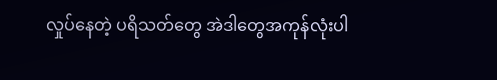လှုပ်နေတဲ့ ပရိသတ်တွေ အဲဒါတွေအကုန်လုံးပါ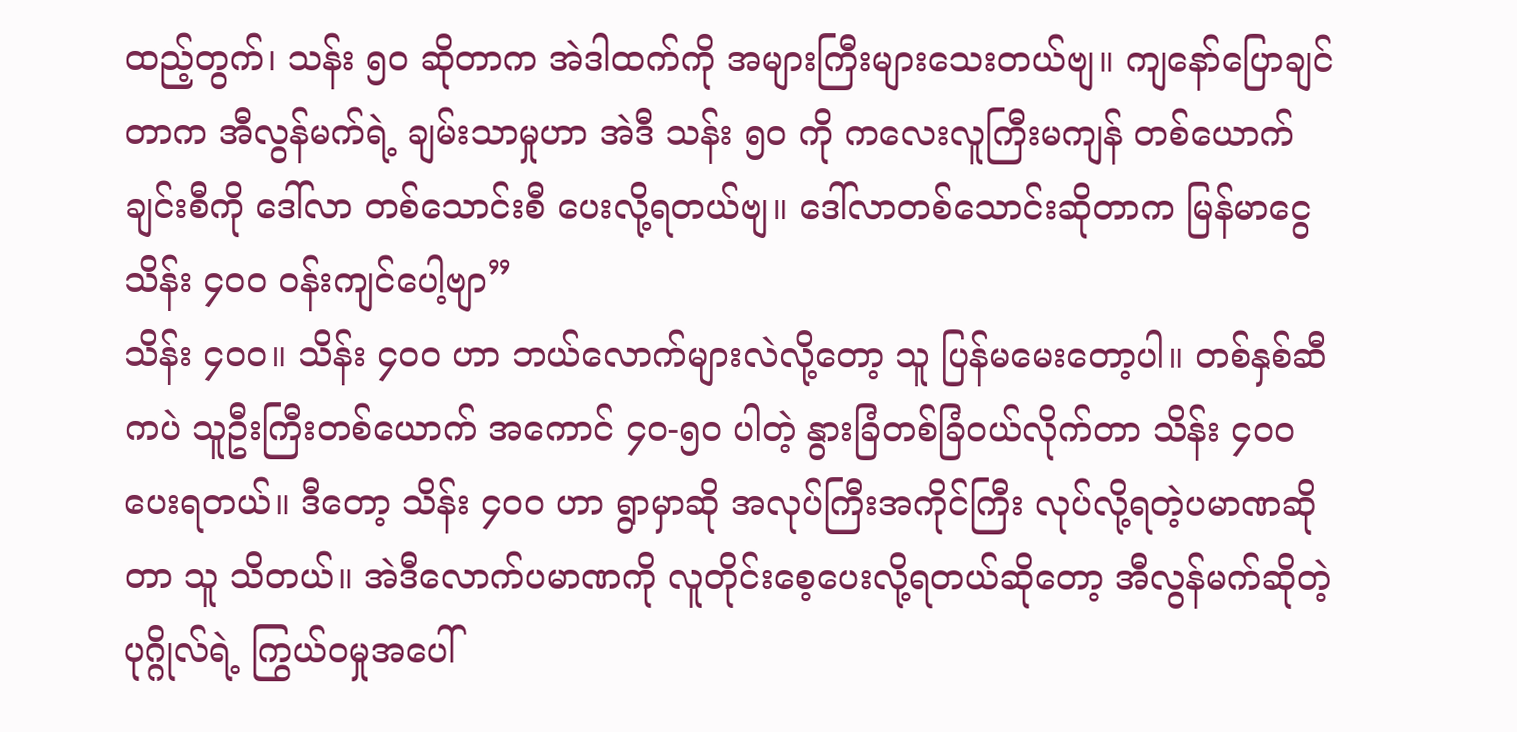ထည့်တွက်၊ သန်း ၅၀ ဆိုတာက အဲဒါထက်ကို အများကြီးများသေးတယ်ဗျ။ ကျနော်ပြောချင်တာက အီလွန်မက်ရဲ့ ချမ်းသာမှုဟာ အဲဒီ သန်း ၅၀ ကို ကလေးလူကြီးမကျန် တစ်ယောက်ချင်းစီကို ဒေါ်လာ တစ်သောင်းစီ ပေးလို့ရတယ်ဗျ။ ဒေါ်လာတစ်သောင်းဆိုတာက မြန်မာငွေ သိန်း ၄၀၀ ဝန်းကျင်ပေါ့ဗျာ”
သိန်း ၄၀၀။ သိန်း ၄၀၀ ဟာ ဘယ်လောက်များလဲလို့တော့ သူ ပြန်မမေးတော့ပါ။ တစ်နှစ်ဆီကပဲ သူဦးကြီးတစ်ယောက် အကောင် ၄၀-၅၀ ပါတဲ့ နွားခြံတစ်ခြံဝယ်လိုက်တာ သိန်း ၄၀၀ ပေးရတယ်။ ဒီတော့ သိန်း ၄၀၀ ဟာ ရွာမှာဆို အလုပ်ကြီးအကိုင်ကြီး လုပ်လို့ရတဲ့ပမာဏဆိုတာ သူ သိတယ်။ အဲဒီလောက်ပမာဏကို လူတိုင်းစေ့ပေးလို့ရတယ်ဆိုတော့ အီလွန်မက်ဆိုတဲ့ ပုဂ္ဂိုလ်ရဲ့ ကြွယ်ဝမှုအပေါ်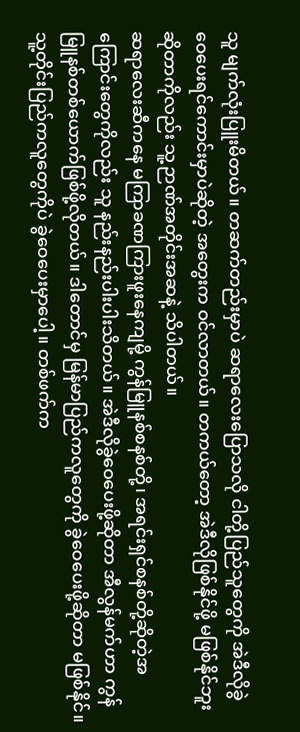သူ မျက်လုံးပြူးမိတယ်။ တဆက်တည်းမှာပဲ ဆရာလေးပြောသလို ငါတို့ပြည်သူတွေကို အဲဒီလိုခွဲဝေပေးရင်ကောင်းမှာပဲဆိုတဲ့ အတွေးက ဝင်လာတယ်။ တကယ်တော့ အဲဒီလိုဖြစ်နိုင်ဖို့ မဖြစ်နိုင်ဘူးဆိုတာကိုလည်း သူ့ဉာဏ်အတိုင်းအဆနဲ့ သိပါတယ်။
ဆရာလေးဆီကနေ မကြာခဏကြားဖူးနေကျမို့ ကွန်မြူနစ်စနစ်တို့၊ အရင်းရှင်စနစ်တို့ဆိုတဲ့အကြောင်းတွေကိုလည်း သူ နည်းနည်းပါးပါးသိတယ်။ အဲဒီလိုခွဲဝေပေးဖို့ဆိုတာ အီလွန်မက်ဟာ ကွန်မြူနစ်တစ်ယောက်ဖြစ်ဖို့လိုတယ်။ ဒါတောင်မှ မြန်မာပြည်ကလူတွေကို ခွဲဝေပေးဖို့ဆိုတာ မဖြစ်နိုင်။ သူ့တိုင်းပြည်ကလူတွေကိုပဲ ခွဲဝေပေးမှာပေါ့။ တစ်ဖက်က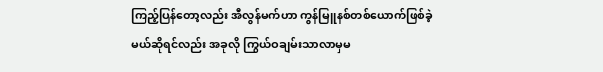ကြည့်ပြန်တော့လည်း အီလွန်မက်ဟာ ကွန်မြူနစ်တစ်ယောက်ဖြစ်ခဲ့မယ်ဆိုရင်လည်း အခုလို ကြွယ်ဝချမ်းသာလာမှမ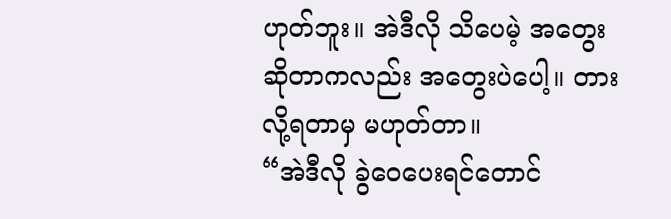ဟုတ်ဘူး။ အဲဒီလို သိပေမဲ့ အတွေးဆိုတာကလည်း အတွေးပဲပေါ့။ တားလို့ရတာမှ မဟုတ်တာ။
“အဲဒီလို ခွဲဝေပေးရင်တောင်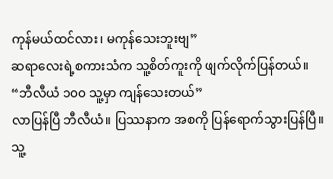ကုန်မယ်ထင်လား၊ မကုန်သေးဘူးဗျ”
ဆရာလေးရဲ့စကားသံက သူ့စိတ်ကူးကို ဖျက်လိုက်ပြန်တယ်။
“ဘီလီယံ ၁၀၀ သူ့မှာ ကျန်သေးတယ်”
လာပြန်ပြီ ဘီလီယံ။ ပြဿနာက အစကို ပြန်ရောက်သွားပြန်ပြီ။ သူ့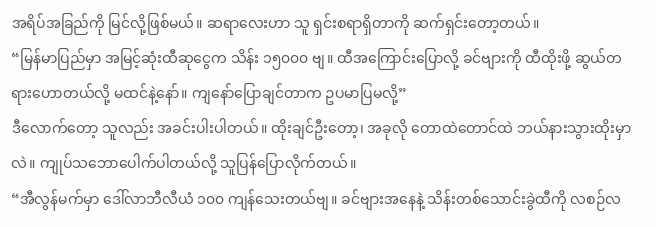အရိပ်အခြည်ကို မြင်လို့ဖြစ်မယ်။ ဆရာလေးဟာ သူ ရှင်းစရာရှိတာကို ဆက်ရှင်းတော့တယ်။
“မြန်မာပြည်မှာ အမြင့်ဆုံးထီဆုငွေက သိန်း ၁၅၀၀၀ ဗျ။ ထီအကြောင်းပြောလို့ ခင်ဗျားကို ထီထိုးဖို့ ဆွယ်တရားဟောတယ်လို့ မထင်နဲ့နော်။ ကျနော်ပြောချင်တာက ဥပမာပြမလို့”
ဒီလောက်တော့ သူလည်း အခင်းပါးပါတယ်။ ထိုးချင်ဦးတော့၊ အခုလို တောထဲတောင်ထဲ ဘယ်နားသွားထိုးမှာလဲ။ ကျုပ်သဘောပေါက်ပါတယ်လို့ သူပြန်ပြောလိုက်တယ်။
“အီလွန်မက်မှာ ဒေါ်လာဘီလီယံ ၁၀၀ ကျန်သေးတယ်ဗျ။ ခင်ဗျားအနေနဲ့ သိန်းတစ်သောင်းခွဲထီကို လစဉ်လ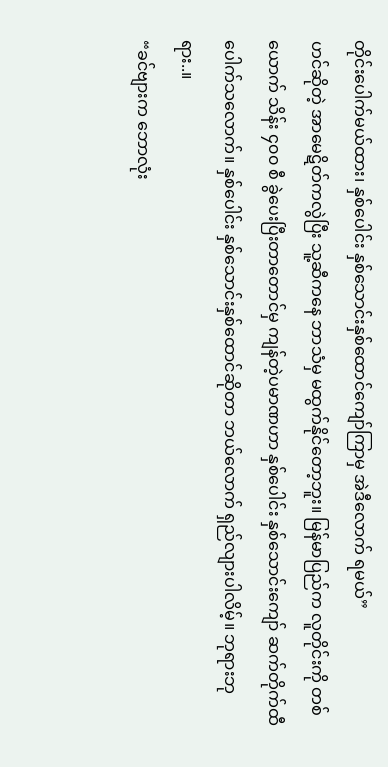တိုင်းပေါက်မယ်ထား၊ နှစ်ပေါင်း နှစ်သောင်းနှစ်ထောင်ကျော်ကြာမှ အဲဒီလောက် ရမယ်”
ဟင်ဆိုတဲ့ အာမေဋိတ်ကလွဲပြီး သူ့ဆီကနေ ဘာသံမှ မထွက်နိုင်တော့ဘူး။ မြန်မာပြည်က လူတိုင်းကို တစ်ယောက် သိန်း ၄၀၀ စီ ခွဲပေးပြီးတာတောင်မှ ကျန်တဲ့ပမာဏဟာ နှစ်ပေါင်း နှစ်သောင်းကျော် ဆက်တိုက်ထီပေါက်သလောက်။ နှစ်ပေါင်း နှစ်သောင်းနှစ်ထောင်ဆိုတာ ဘယ်လောက် ရှည်လျားပါလိမ့်။ ဘုရားဘုရား..။
“ခင်ဗျားက ဘောလုံး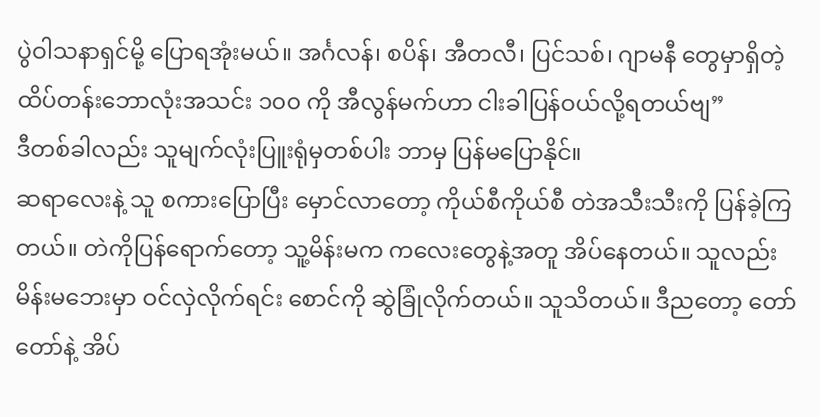ပွဲဝါသနာရှင်မို့ ပြောရအုံးမယ်။ အင်္ဂလန်၊ စပိန်၊ အီတလီ၊ ပြင်သစ်၊ ဂျာမနီ တွေမှာရှိတဲ့ ထိပ်တန်းဘောလုံးအသင်း ၁၀၀ ကို အီလွန်မက်ဟာ ငါးခါပြန်ဝယ်လို့ရတယ်ဗျ”
ဒီတစ်ခါလည်း သူမျက်လုံးပြူးရုံမှတစ်ပါး ဘာမှ ပြန်မပြောနိုင်။
ဆရာလေးနဲ့ သူ စကားပြောပြီး မှောင်လာတော့ ကိုယ်စီကိုယ်စီ တဲအသီးသီးကို ပြန်ခဲ့ကြတယ်။ တဲကိုပြန်ရောက်တော့ သူ့မိန်းမက ကလေးတွေနဲ့အတူ အိပ်နေတယ်။ သူလည်း မိန်းမဘေးမှာ ဝင်လှဲလိုက်ရင်း စောင်ကို ဆွဲခြုံလိုက်တယ်။ သူသိတယ်။ ဒီညတော့ တော်တော်နဲ့ အိပ်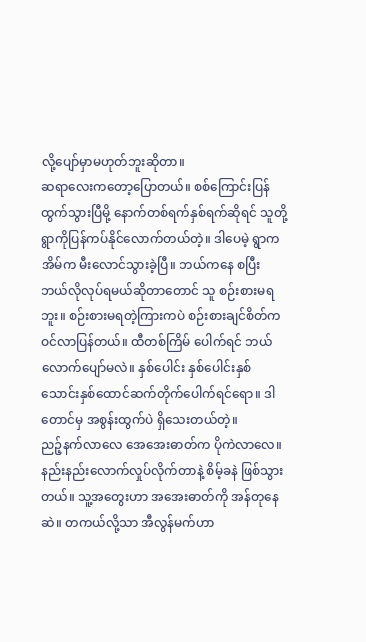လို့ပျော်မှာမဟုတ်ဘူးဆိုတာ။
ဆရာလေးကတော့ပြောတယ်။ စစ်ကြောင်းပြန်ထွက်သွားပြီမို့ နောက်တစ်ရက်နှစ်ရက်ဆိုရင် သူတို့ ရွာကိုပြန်ကပ်နိုင်လောက်တယ်တဲ့။ ဒါပေမဲ့ ရွာက အိမ်က မီးလောင်သွားခဲ့ပြီ။ ဘယ်ကနေ စပြီး ဘယ်လိုလုပ်ရမယ်ဆိုတာတောင် သူ စဉ်းစားမရဘူး။ စဉ်းစားမရတဲ့ကြားကပဲ စဉ်းစားချင်စိတ်က ဝင်လာပြန်တယ်။ ထီတစ်ကြိမ် ပေါက်ရင် ဘယ်လောက်ပျော်မလဲ။ နှစ်ပေါင်း နှစ်ပေါင်းနှစ်သောင်းနှစ်ထောင်ဆက်တိုက်ပေါက်ရင်ရော။ ဒါတောင်မှ အစွန်းထွက်ပဲ ရှိသေးတယ်တဲ့။
ညဉ့်နက်လာလေ အေအေးဓာတ်က ပိုကဲလာလေ။ နည်းနည်းလောက်လှုပ်လိုက်တာနဲ့ စိမ့်ခနဲ ဖြစ်သွားတယ်။ သူ့အတွေးဟာ အအေးဓာတ်ကို အန်တုနေဆဲ။ တကယ်လို့သာ အီလွန်မက်ဟာ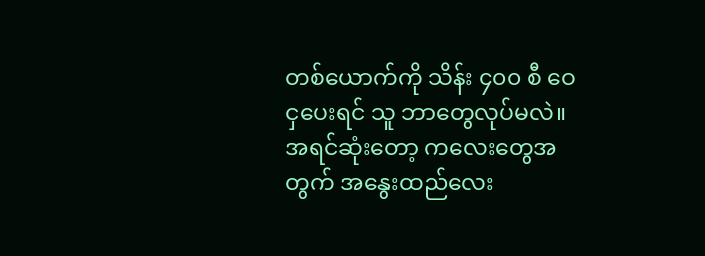တစ်ယောက်ကို သိန်း ၄၀၀ စီ ဝေငှပေးရင် သူ ဘာတွေလုပ်မလဲ။ အရင်ဆုံးတော့ ကလေးတွေအတွက် အနွေးထည်လေး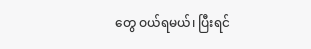တွေ ဝယ်ရမယ်၊ ပြီးရင်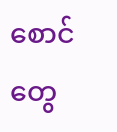စောင်တွေ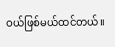ဝယ်ဖြစ်မယ်ထင်တယ်။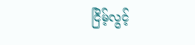ငြိမ့်လွင့်